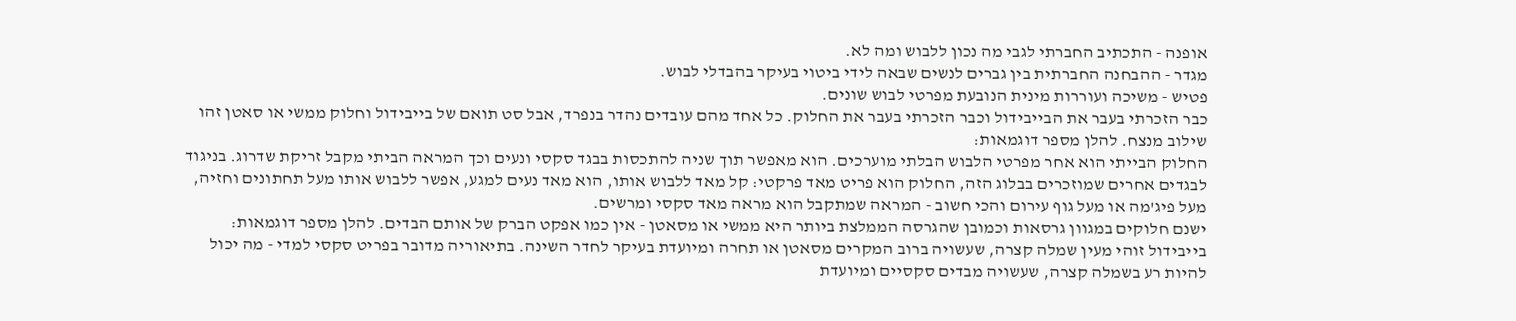אופנה - התכתיב החברתי לגבי מה נכון ללבוש ומה לא.
מגדר - ההבחנה החברתית בין גברים לנשים שבאה לידי ביטוי בעיקר בהבדלי לבוש.
פטיש - משיכה ועוררות מינית הנובעת מפרטי לבוש שונים.
כבר הזכרתי בעבר את הבייבידול וכבר הזכרתי בעבר את החלוק. כל אחד מהם עובדים נהדר בנפרד, אבל סט תואם של בייבידול וחלוק ממשי או סאטן זהו שילוב מנצח. להלן מספר דוגמאות:
החלוק הבייתי הוא אחר מפרטי הלבוש הבלתי מוערכים. הוא מאפשר תוך שניה להתכסות בבגד סקסי ונעים וכך המראה הביתי מקבל זריקת שדרוג. בניגוד לבגדים אחרים שמוזכרים בבלוג הזה, החלוק הוא פריט מאד פרקטי: קל מאד ללבוש אותו, הוא מאד נעים למגע, אפשר ללבוש אותו מעל תחתונים וחזיה, מעל פיג'מה או מעל גוף עירום והכי חשוב - המראה שמתקבל הוא מראה מאד סקסי ומרשים.
ישנם חלוקים במגוון גרסאות וכמובן שהגרסה הממלצת ביותר היא ממשי או מסאטן - אין כמו אפקט הברק של אותם הבדים. להלן מספר דוגמאות:
בייבידול זוהי מעין שמלה קצרה, שעשויה ברוב המקרים מסאטן או תחרה ומיועדת בעיקר לחדר השינה. בתיאוריה מדובר בפריט סקסי למדי - מה יכול להיות רע בשמלה קצרה, שעשויה מבדים סקסיים ומיועדת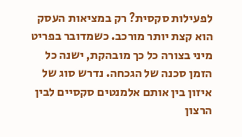לפעילות סקסית? רק במציאות העסק הוא קצת יותר מורכב. כשמדובר בפריט מיני בצורה כל כך מובהקת, ישנה כל הזמן סכנה של הגכחה. נדרש סוג של איזון בין אותם אלמנטים סקסיים לבין הרצון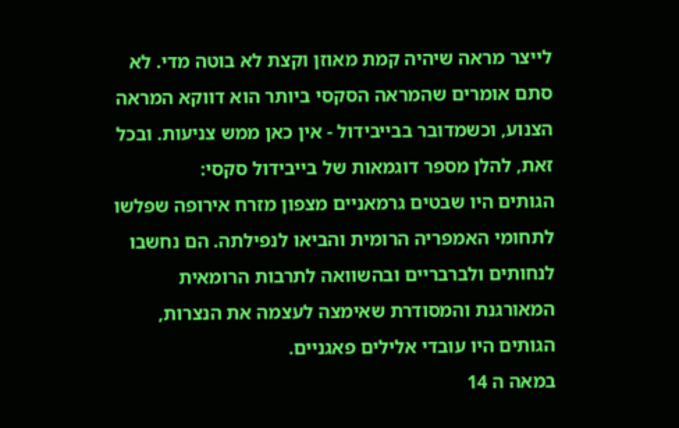לייצר מראה שיהיה קמת מאוזן וקצת לא בוטה מדי. לא סתם אומרים שהמראה הסקסי ביותר הוא דווקא המראה הצנוע, וכשמדובר בבייבידול - אין כאן ממש צניעות. ובכל זאת, להלן מספר דוגמאות של בייבידול סקסי:
הגותים היו שבטים גרמאניים מצפון מזרח אירופה שפלשו לתחומי האמפריה הרומית והביאו לנפילתה. הם נחשבו לנחותים ולברבריים ובהשוואה לתרבות הרומאית המאורגנת והמסודרת שאימצה לעצמה את הנצרות, הגותים היו עובדי אלילים פאגניים.
במאה ה 14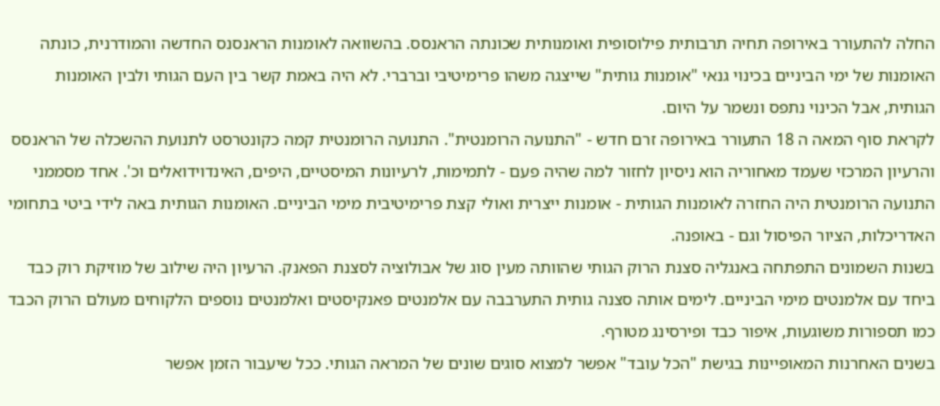החלה להתעורר באירופה תחיה תרבותית פילוסופית ואומנותית שכונתה הראנסס. בהשוואה לאומנות הראנסנס החדשה והמודרנית, כונתה האומנות של ימי הביניים בכינוי גנאי "אומנות גותית" שייצגה משהו פרימיטיבי וברברי. לא היה באמת קשר בין העם הגותי ולבין האומנות הגותית, אבל הכינוי נתפס ונשמר על היום.
לקראת סוף המאה ה 18 התעורר באירופה זרם חדש - "התנועה הרומנטית". התנועה הרומנטית קמה כקונטרסט לתנועת ההשכלה של הראנסס והרעיון המרכזי שעמד מאחוריה הוא ניסיון לחזור למה שהיה פעם - לתמימות, לרעיונות המיסטיים, היפים, האינדוידואלים וכ'. אחד מסממני התנועה הרומנטית היה החזרה לאומנות הגותית - אומנות ייצרית ואולי קצת פרימיטיבית מימי הביניים. האומנות הגותית באה לידי ביטי בתחומי האדריכלות, הציור הפיסול וגם - באופנה.
בשנות השמונים התפתחה באנגליה סצנת הרוק הגותי שהוותה מעין סוג של אבולוציה לסצנת הפאנק. הרעיון היה שילוב של מוזיקת רוק כבד ביחד עם אלמנטים מימי הביניים. לימים אותה סצנה גותית התערבבה עם אלמנטים פאנקיסטים ואלמנטים נוספים הלקוחים מעולם הרוק הכבד כמו תספורות משוגעות, איפור כבד ופירסינג מטורף.
בשנים האחרנות המאופיינות בגישת "הכל עובד" אפשר למצוא סוגים שונים של המראה הגותי. ככל שיעבור הזמן אפשר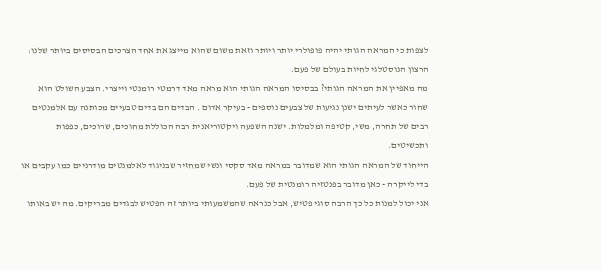לצפות כי המראה הגותי יהיה פופולרי יותר ויותר וזאת משום שהוא מייצג את אחד הצרכים הבסיסים ביותר שלנו: הרצון הנוסטלגי לחיות בעולם של פעם.
מה מאפיין את המראה הגותי? בבסיסו המראה הגותי הוא מראה מאד דרמטי רומנטי וייצרי. הצבע השולט הוא שחור כאשר לעיתים ישנן נגיעות של צבעים נוספים - בעיקר אדום . הבדים הם בדים טבעיים מכותנה עם אלמנטים רבים של תחרה, משי, קטיפה ומלמלות. ישנה השפעה ויקטוריאנית רבה הכוללת מחוכים, שרוכים, כפפות ותכשיטים.
הייחוד של המראה הגותי הוא שמדובר במראה מאד סקסי ונשי שמחזיר שבניגוד לאלמנטים מודרניים כמו עקבים או בדי לייקרה - כאן מדובר בפנטזיה רומנטית של פעם.
אני יכול למנות כל כך הרבה סוגי פטיש, אבל כנראה שהמשמעותי ביותר זה הפטיש לבגדים מבריקים. מה יש באותו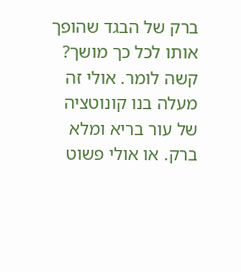ברק של הבגד שהופך אותו לכל כך מושך? קשה לומר. אולי זה מעלה בנו קונוטציה של עור בריא ומלא ברק. או אולי פשוט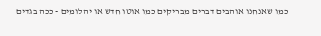כמו שאנחנו אוהבים דברים מבריקים כמו אוטו חדש או יהלומים - ככה בגדים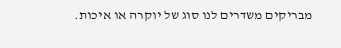מבריקים משדרים לנו סוג של יוקרה או איכות.